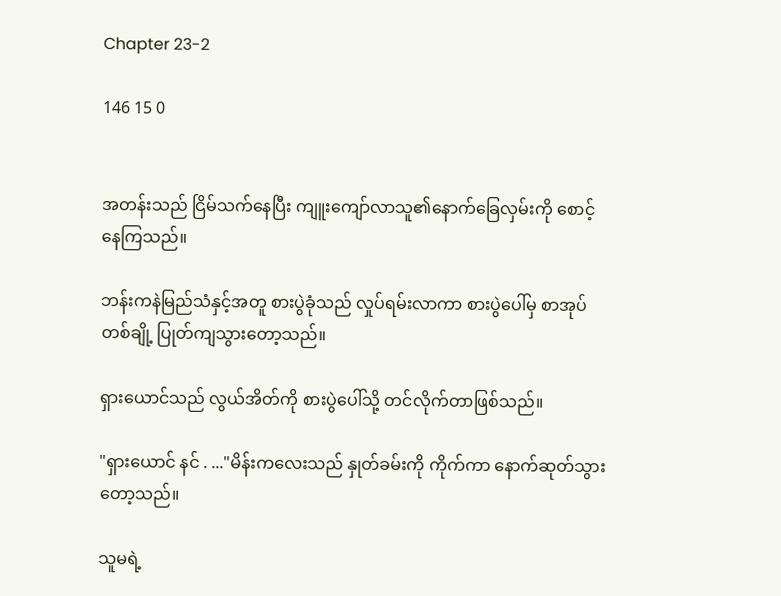Chapter 23-2

146 15 0


အတန်းသည် ငြိမ်သက်နေပြီး ကျူးကျော်လာသူ၏နောက်ခြေလှမ်းကို စောင့်နေကြသည်။

ဘန်းကနဲမြည်သံနှင့်အတူ စားပွဲခုံသည် လှုပ်ရမ်းလာကာ စားပွဲပေါ်မှ စာအုပ်တစ်ချို့ ပြုတ်ကျသွားတော့သည်။

ရှားယောင်သည် လွယ်အိတ်ကို စားပွဲပေါ်သို့ တင်လိုက်တာဖြစ်သည်။

"ရှားယောင် နင် . ..."မိန်းကလေးသည် နှုတ်ခမ်းကို ကိုက်ကာ နောက်ဆုတ်သွားတော့သည်။

သူမရဲ့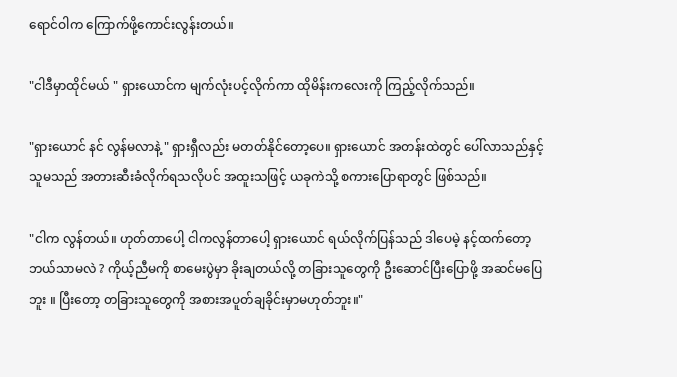ရောင်ဝါက ကြောက်ဖို့ကောင်းလွန်းတယ်။

"ငါဒီမှာထိုင်မယ် " ရှားယောင်က မျက်လုံးပင့်လိုက်ကာ ထိုမိန်းကလေးကို ကြည့်လိုက်သည်။

"ရှားယောင် နင် လွန်မလာနဲ့ " ရှားရှီလည်း မတတ်နိုင်တော့ပေ။ ရှားယောင် အတန်းထဲတွင် ပေါ်လာသည်နှင့် သူမသည် အတားဆီးခံလိုက်ရသလိုပင် အထူးသဖြင့် ယခုကဲသို့ စကားပြောရာတွင် ဖြစ်သည်။

"ငါက လွန်တယ်။ ဟုတ်တာပေါ့ ငါကလွန်တာပေါ့ ရှားယောင် ရယ်လိုက်ပြန်သည် ဒါပေမဲ့ နင့်ထက်တော့ ဘယ်သာမလဲ ? ကိုယ့်ညီမကို စာမေးပွဲမှာ ခိုးချတယ်လို့ တခြားသူတွေကို ဦးဆောင်ပြီးပြောဖို့ အဆင်မပြေဘူး ။ ပြီးတော့ တခြားသူတွေကို အစားအပူတ်ချခိုင်းမှာမဟုတ်ဘူး။"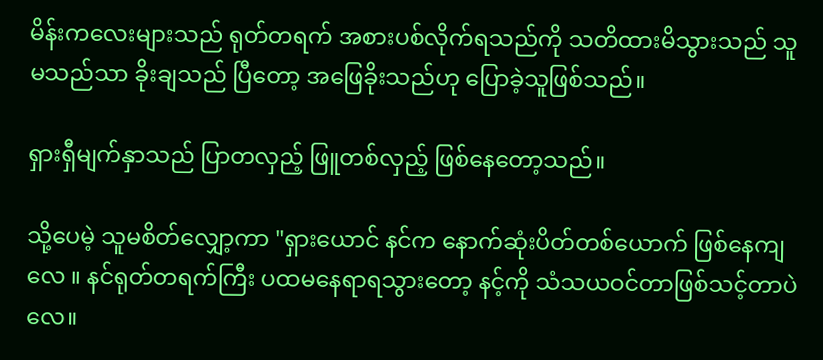မိန်းကလေးများသည် ရုတ်တရက် အစားပစ်လိုက်ရသည်ကို သတိထားမိသွားသည် သူမသည်သာ ခိုးချသည် ပြီ‌တော့ အဖြေခိုးသည်ဟု ပြောခဲ့သူဖြစ်သည်။

ရှားရှီမျက်နှာသည် ပြာတလှည့် ဖြူတစ်လှည့် ဖြစ်နေတော့သည်။

သို့ပေမဲ့ သူမစိတ်လျှော့ကာ "ရှားယောင် နင်က နောက်ဆုံးပိတ်တစ်ယောက် ဖြစ်နေကျလေ ။ နင်ရုတ်တရက်ကြီး ပထမနေရာရသွားတော့ နင့်ကို သံသယဝင်တာဖြစ်သင့်တာပဲလေ။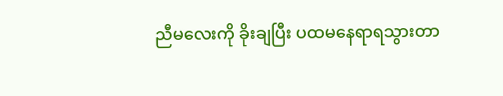ညီမလေးကို ခိုးချပြီး ပထမနေရာရသွားတာ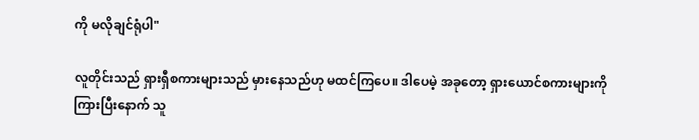ကို မလိုချင်ရုံပါ"

လူတိုင်းသည် ရှားရှီစကားများသည် မှားနေသည်ဟု မထင်ကြပေ။ ဒါပေမဲ့ အခုတော့ ရှားယောင်စကားများကို ကြားပြီးနောက် သူ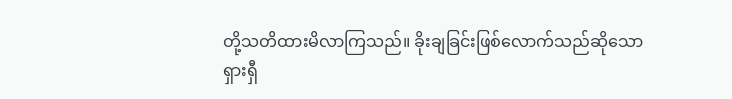တို့သတိထားမိလာကြသည်။ ခိုးချခြင်းဖြစ်လောက်သည်ဆိုသော ရှားရှီ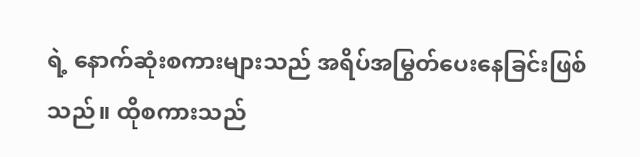ရဲ့ နောက်ဆုံးစကားများသည် အရိပ်အမြွတ်ပေးနေခြင်းဖြစ်သည်။ ထိုစကားသည်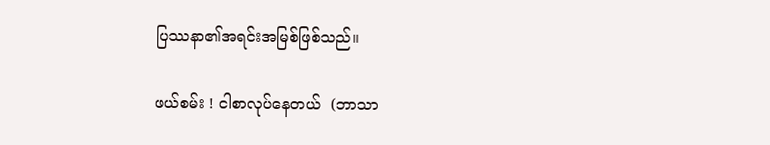ပြဿနာ၏အရင်းအမြစ်ဖြစ်သည်။

ဖယ်စမ်း ! ငါစာလုပ်နေတယ်  (ဘာသာ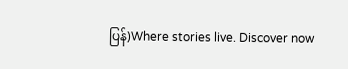ပြန်)Where stories live. Discover now